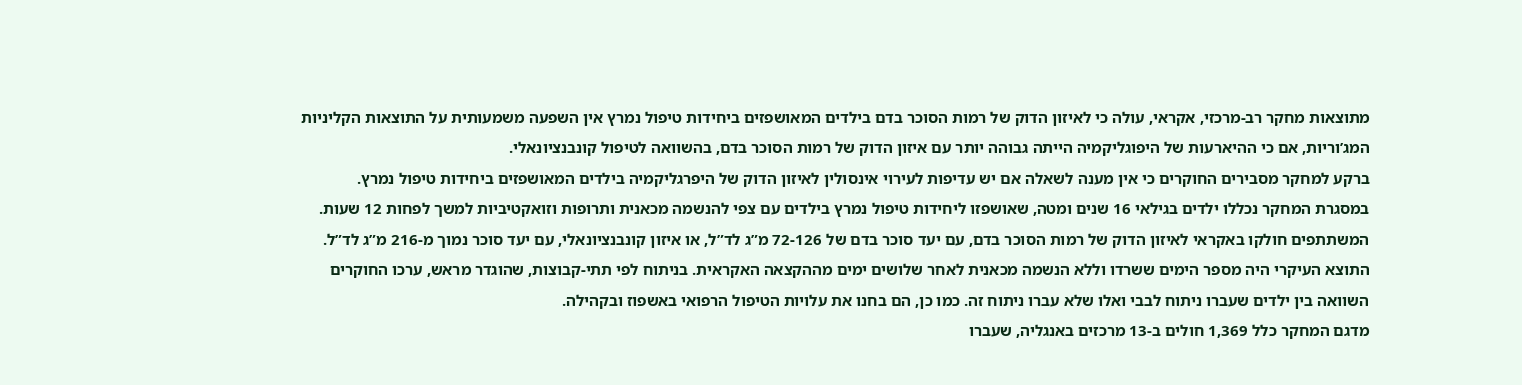מתוצאות מחקר רב-מרכזי, אקראי, עולה כי לאיזון הדוק של רמות הסוכר בדם בילדים המאושפזים ביחידות טיפול נמרץ אין השפעה משמעותית על התוצאות הקליניות המג’וריות, אם כי ההיארעות של היפוגליקמיה הייתה גבוהה יותר עם איזון הדוק של רמות הסוכר בדם, בהשוואה לטיפול קונבנציונאלי.
ברקע למחקר מסבירים החוקרים כי אין מענה לשאלה אם יש עדיפות לעירוי אינסולין לאיזון הדוק של היפרגליקמיה בילדים המאושפזים ביחידות טיפול נמרץ.
במסגרת המחקר נכללו ילדים בגילאי 16 שנים ומטה, שאושפזו ליחידות טיפול נמרץ בילדים עם צפי להנשמה מכאנית ותרופות וזואקטיביות למשך לפחות 12 שעות. המשתתפים חולקו באקראי לאיזון הדוק של רמות הסוכר בדם, עם יעד סוכר בדם של 72-126 מ”ג לד”ל, או איזון קונבנציונאלי, עם יעד סוכר נמוך מ-216 מ”ג לד”ל. התוצא העיקרי היה מספר הימים ששרדו וללא הנשמה מכאנית לאחר שלושים ימים מההקצאה האקראית. בניתוח לפי תתי-קבוצות, שהוגדר מראש, ערכו החוקרים השוואה בין ילדים שעברו ניתוח לבבי ואלו שלא עברו ניתוח זה. כמו כן, הם בחנו את עלויות הטיפול הרפואי באשפוז ובקהילה.
מדגם המחקר כלל 1,369 חולים ב-13 מרכזים באנגליה, שעברו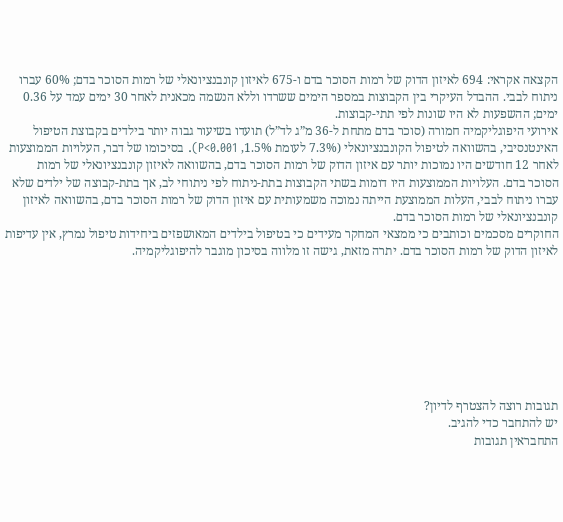הקצאה אקראי: 694 לאיזון הדוק של רמות הסוכר בדם ו-675 לאיזון קונבנציונאלי של רמות הסוכר בדם; 60% עברו ניתוח לבבי. ההבדל העיקרי בין הקבוצות במספר הימים ששרדו וללא הנשמה מכאנית לאחר 30 ימים עמד על 0.36 ימים; ההשפעות לא היו שונות לפי תתי-קבוצות.
אירועי היפוגליקמיה חמורה (סוכר בדם מתחת ל-36 מ”ג לד”ל) תועדו בשיעור גבוה יותר בילדים בקבוצת הטיפול האינטנסיבי, בהשוואה לטיפול הקונבנציונאלי (7.3% לעומת 1.5%, P<0.001). בסיכומו של דבר, העלויות הממוצעות לאחר 12 חודשים היו נמוכות יותר עם איזון הדוק של רמות הסוכר בדם, בהשוואה לאיזון קונבנציונאלי של רמות הסוכר בדם. העלויות הממוצעות היו דומות בשתי הקבוצות בתת-ניתוח לפי ניתוחי לב, אך בתת-קבוצה של ילדים שלא עברו ניתוח לבבי, העלות הממוצעת הייתה נמוכה משמעותית עם איזון הדוק של רמות הסוכר בדם, בהשוואה לאיזון קונבנציונאלי של רמות הסוכר בדם.
החוקרים מסכמים וכותבים כי ממצאי המחקר מעידים כי בטיפול בילדים המאושפזים ביחידות טיפול נמרץ, אין עדיפות לאיזון הדוק של רמות הסוכר בדם. יתרה מזאת, גישה זו מלווה בסיכון מוגבר להיפוגליקמיה.








תגובות רוצה להצטרף לדיון?
יש להתחבר כדי להגיב.
התחבראין תגובות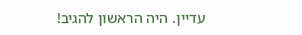עדיין. היה הראשון להגיב!